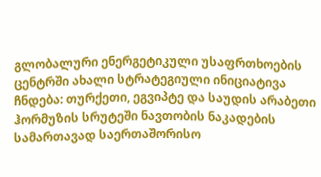გლობალური ენერგეტიკული უსაფრთხოების ცენტრში ახალი სტრატეგიული ინიციატივა ჩნდება: თურქეთი, ეგვიპტე და საუდის არაბეთი ჰორმუზის სრუტეში ნავთობის ნაკადების სამართავად საერთაშორისო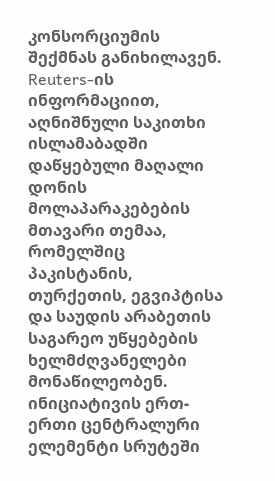კონსორციუმის შექმნას განიხილავენ.
Reuters-ის ინფორმაციით, აღნიშნული საკითხი ისლამაბადში დაწყებული მაღალი დონის მოლაპარაკებების მთავარი თემაა, რომელშიც პაკისტანის, თურქეთის, ეგვიპტისა და საუდის არაბეთის საგარეო უწყებების ხელმძღვანელები მონაწილეობენ.
ინიციატივის ერთ-ერთი ცენტრალური ელემენტი სრუტეში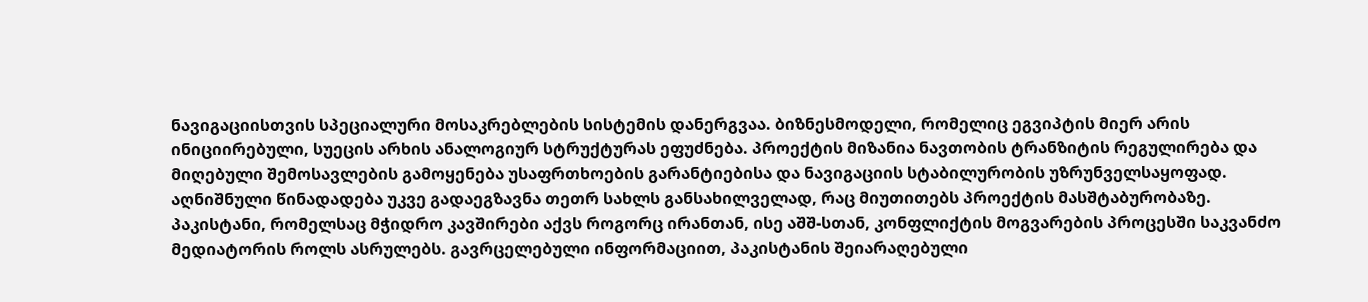ნავიგაციისთვის სპეციალური მოსაკრებლების სისტემის დანერგვაა. ბიზნესმოდელი, რომელიც ეგვიპტის მიერ არის ინიციირებული, სუეცის არხის ანალოგიურ სტრუქტურას ეფუძნება. პროექტის მიზანია ნავთობის ტრანზიტის რეგულირება და მიღებული შემოსავლების გამოყენება უსაფრთხოების გარანტიებისა და ნავიგაციის სტაბილურობის უზრუნველსაყოფად. აღნიშნული წინადადება უკვე გადაეგზავნა თეთრ სახლს განსახილველად, რაც მიუთითებს პროექტის მასშტაბურობაზე.
პაკისტანი, რომელსაც მჭიდრო კავშირები აქვს როგორც ირანთან, ისე აშშ-სთან, კონფლიქტის მოგვარების პროცესში საკვანძო მედიატორის როლს ასრულებს. გავრცელებული ინფორმაციით, პაკისტანის შეიარაღებული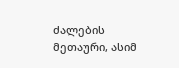ძალების მეთაური, ასიმ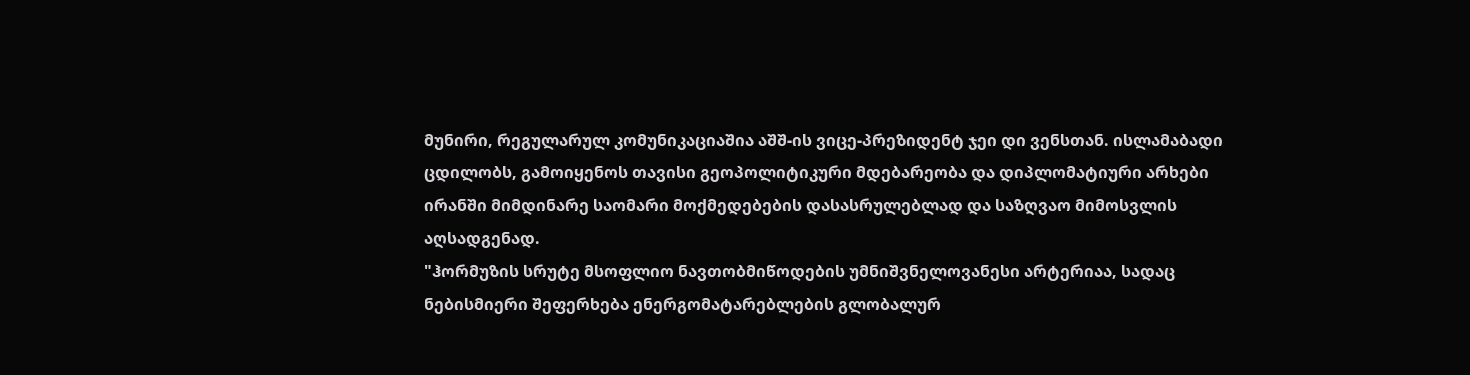მუნირი, რეგულარულ კომუნიკაციაშია აშშ-ის ვიცე-პრეზიდენტ ჯეი დი ვენსთან. ისლამაბადი ცდილობს, გამოიყენოს თავისი გეოპოლიტიკური მდებარეობა და დიპლომატიური არხები ირანში მიმდინარე საომარი მოქმედებების დასასრულებლად და საზღვაო მიმოსვლის აღსადგენად.
"ჰორმუზის სრუტე მსოფლიო ნავთობმიწოდების უმნიშვნელოვანესი არტერიაა, სადაც ნებისმიერი შეფერხება ენერგომატარებლების გლობალურ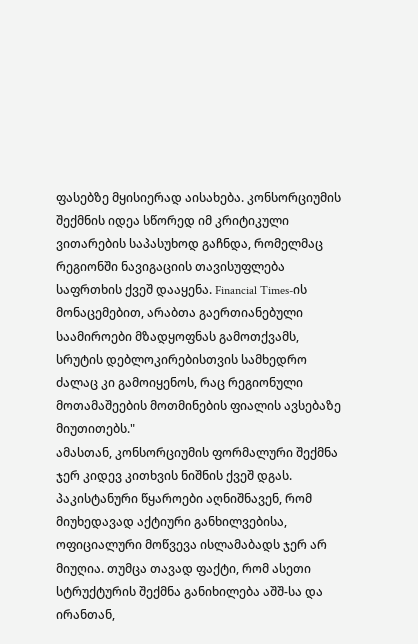ფასებზე მყისიერად აისახება. კონსორციუმის შექმნის იდეა სწორედ იმ კრიტიკული ვითარების საპასუხოდ გაჩნდა, რომელმაც რეგიონში ნავიგაციის თავისუფლება საფრთხის ქვეშ დააყენა. Financial Times-ის მონაცემებით, არაბთა გაერთიანებული საამიროები მზადყოფნას გამოთქვამს, სრუტის დებლოკირებისთვის სამხედრო ძალაც კი გამოიყენოს, რაც რეგიონული მოთამაშეების მოთმინების ფიალის ავსებაზე მიუთითებს."
ამასთან, კონსორციუმის ფორმალური შექმნა ჯერ კიდევ კითხვის ნიშნის ქვეშ დგას. პაკისტანური წყაროები აღნიშნავენ, რომ მიუხედავად აქტიური განხილვებისა, ოფიციალური მოწვევა ისლამაბადს ჯერ არ მიუღია. თუმცა თავად ფაქტი, რომ ასეთი სტრუქტურის შექმნა განიხილება აშშ-სა და ირანთან,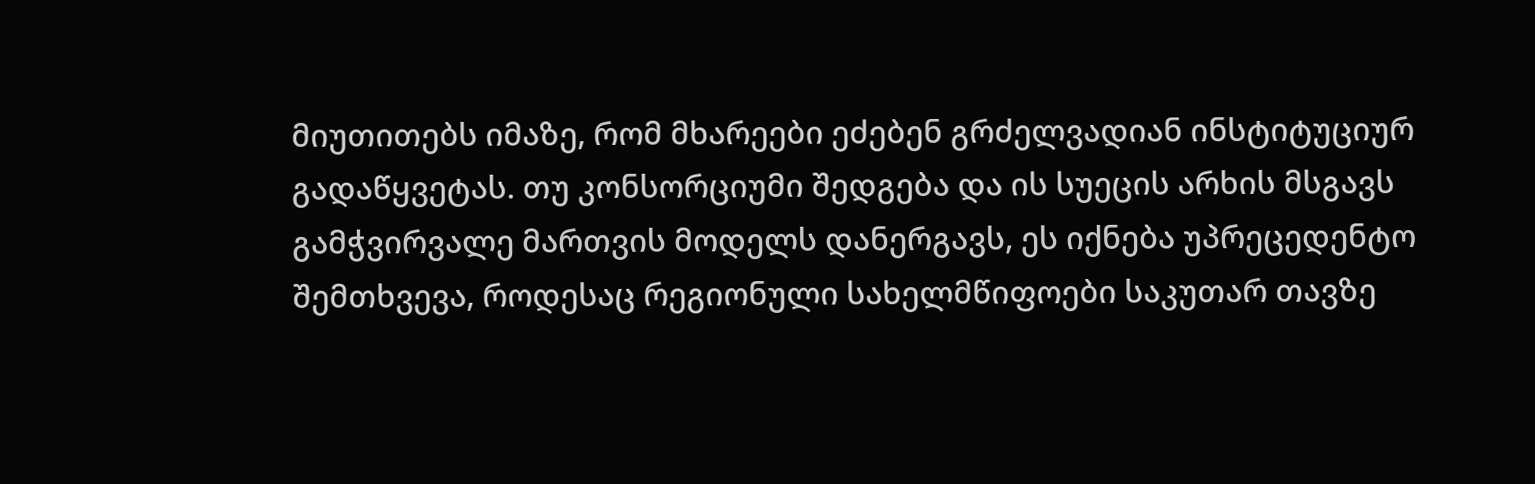მიუთითებს იმაზე, რომ მხარეები ეძებენ გრძელვადიან ინსტიტუციურ გადაწყვეტას. თუ კონსორციუმი შედგება და ის სუეცის არხის მსგავს გამჭვირვალე მართვის მოდელს დანერგავს, ეს იქნება უპრეცედენტო შემთხვევა, როდესაც რეგიონული სახელმწიფოები საკუთარ თავზე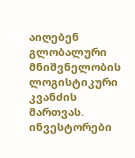აიღებენ გლობალური მნიშვნელობის ლოგისტიკური კვანძის მართვას. ინვესტორები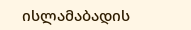ისლამაბადის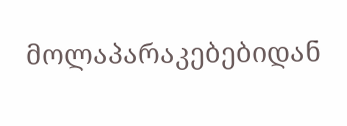მოლაპარაკებებიდან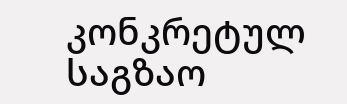კონკრეტულ საგზაო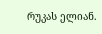რუკას ელიან.